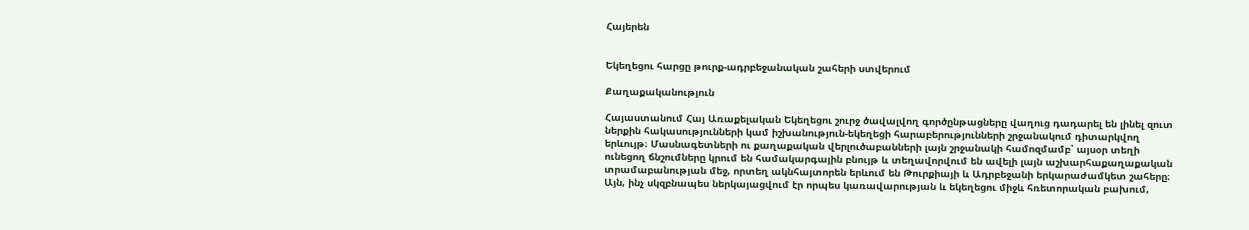Հայերեն


Եկեղեցու հարցը թուրք-ադրբեջանական շահերի ստվերում

Քաղաքականություն

Հայաստանում Հայ Առաքելական Եկեղեցու շուրջ ծավալվող գործընթացները վաղուց դադարել են լինել զուտ ներքին հակասությունների կամ իշխանություն-եկեղեցի հարաբերությունների շրջանակում դիտարկվող երևույթ։ Մասնագետների ու քաղաքական վերլուծաբանների լայն շրջանակի համոզմամբ՝ այսօր տեղի ունեցող ճնշումները կրում են համակարգային բնույթ և տեղավորվում են ավելի լայն աշխարհաքաղաքական տրամաբանության մեջ, որտեղ ակնհայտորեն երևում են Թուրքիայի և Ադրբեջանի երկարաժամկետ շահերը։ Այն, ինչ սկզբնապես ներկայացվում էր որպես կառավարության և եկեղեցու միջև հռետորական բախում,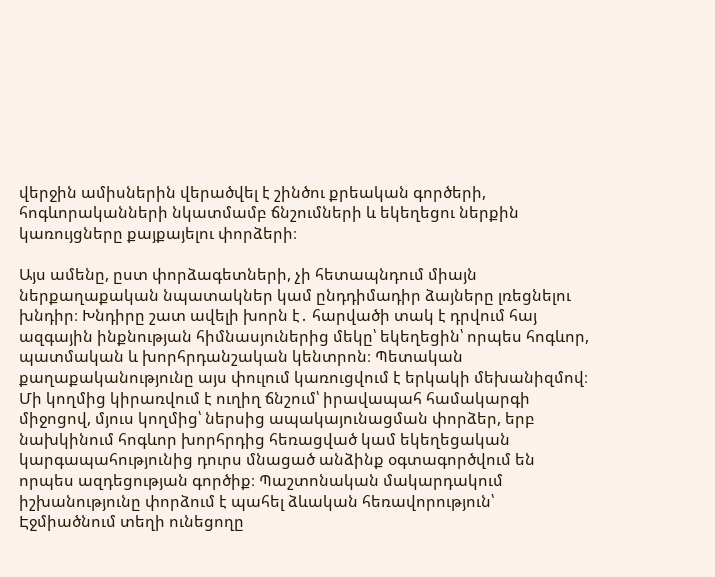վերջին ամիսներին վերածվել է շինծու քրեական գործերի, հոգևորականների նկատմամբ ճնշումների և եկեղեցու ներքին կառույցները քայքայելու փորձերի։

Այս ամենը, ըստ փորձագետների, չի հետապնդում միայն ներքաղաքական նպատակներ կամ ընդդիմադիր ձայները լռեցնելու խնդիր։ Խնդիրը շատ ավելի խորն է․ հարվածի տակ է դրվում հայ ազգային ինքնության հիմնասյուներից մեկը՝ եկեղեցին՝ որպես հոգևոր, պատմական և խորհրդանշական կենտրոն։ Պետական քաղաքականությունը այս փուլում կառուցվում է երկակի մեխանիզմով։ Մի կողմից կիրառվում է ուղիղ ճնշում՝ իրավապահ համակարգի միջոցով, մյուս կողմից՝ ներսից ապակայունացման փորձեր, երբ նախկինում հոգևոր խորհրդից հեռացված կամ եկեղեցական կարգապահությունից դուրս մնացած անձինք օգտագործվում են որպես ազդեցության գործիք։ Պաշտոնական մակարդակում իշխանությունը փորձում է պահել ձևական հեռավորություն՝ Էջմիածնում տեղի ունեցողը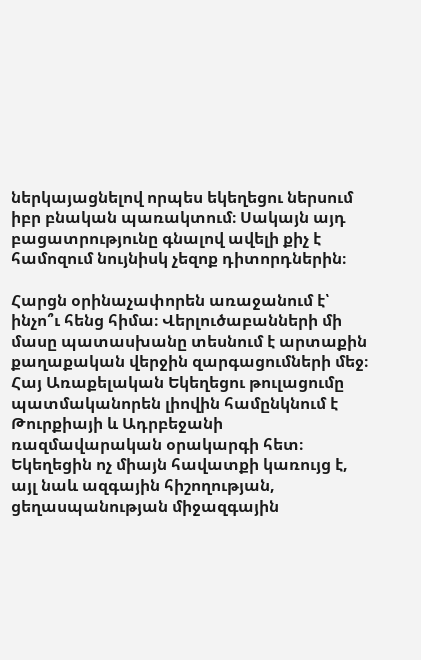ներկայացնելով որպես եկեղեցու ներսում իբր բնական պառակտում։ Սակայն այդ բացատրությունը գնալով ավելի քիչ է համոզում նույնիսկ չեզոք դիտորդներին։

Հարցն օրինաչափորեն առաջանում է՝ ինչո՞ւ հենց հիմա։ Վերլուծաբանների մի մասը պատասխանը տեսնում է արտաքին քաղաքական վերջին զարգացումների մեջ։ Հայ Առաքելական Եկեղեցու թուլացումը պատմականորեն լիովին համընկնում է Թուրքիայի և Ադրբեջանի ռազմավարական օրակարգի հետ։ Եկեղեցին ոչ միայն հավատքի կառույց է, այլ նաև ազգային հիշողության, ցեղասպանության միջազգային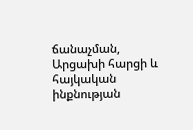ճանաչման, Արցախի հարցի և հայկական ինքնության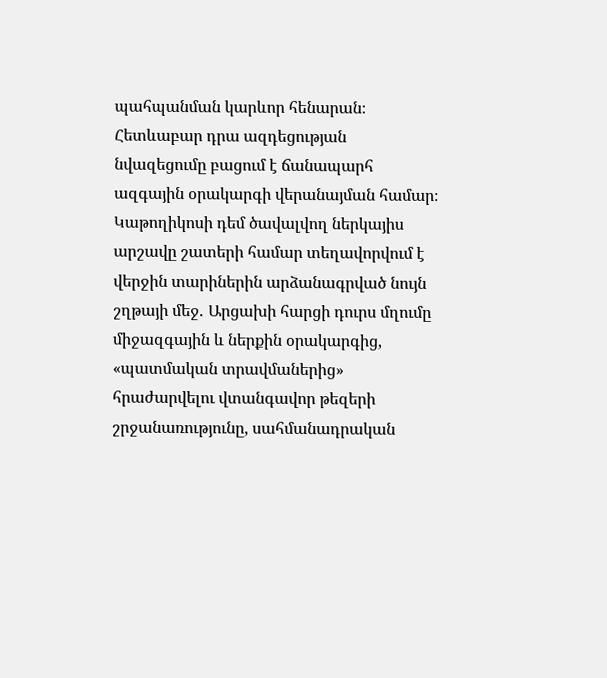պահպանման կարևոր հենարան։ Հետևաբար դրա ազդեցության նվազեցումը բացում է ճանապարհ ազգային օրակարգի վերանայման համար։ Կաթողիկոսի դեմ ծավալվող ներկայիս արշավը շատերի համար տեղավորվում է վերջին տարիներին արձանագրված նույն շղթայի մեջ․ Արցախի հարցի դուրս մղումը միջազգային և ներքին օրակարգից, «պատմական տրավմաներից» հրաժարվելու վտանգավոր թեզերի շրջանառությունը, սահմանադրական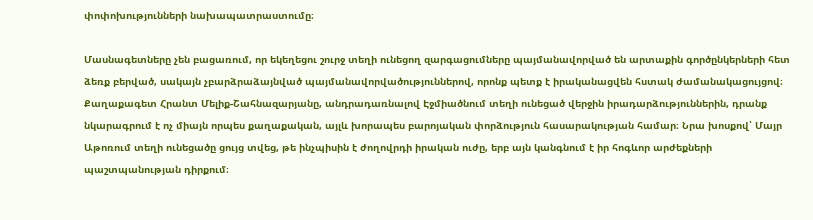փոփոխությունների նախապատրաստումը։

Մասնագետները չեն բացառում, որ եկեղեցու շուրջ տեղի ունեցող զարգացումները պայմանավորված են արտաքին գործընկերների հետ ձեռք բերված, սակայն չբարձրաձայնված պայմանավորվածություններով, որոնք պետք է իրականացվեն հստակ ժամանակացույցով։ Քաղաքագետ Հրանտ Մելիք-Շահնազարյանը, անդրադառնալով Էջմիածնում տեղի ունեցած վերջին իրադարձություններին, դրանք նկարագրում է ոչ միայն որպես քաղաքական, այլև խորապես բարոյական փորձություն հասարակության համար։ Նրա խոսքով՝ Մայր Աթոռում տեղի ունեցածը ցույց տվեց, թե ինչպիսին է ժողովրդի իրական ուժը, երբ այն կանգնում է իր հոգևոր արժեքների պաշտպանության դիրքում։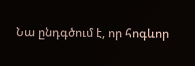Նա ընդգծում է, որ հոգևոր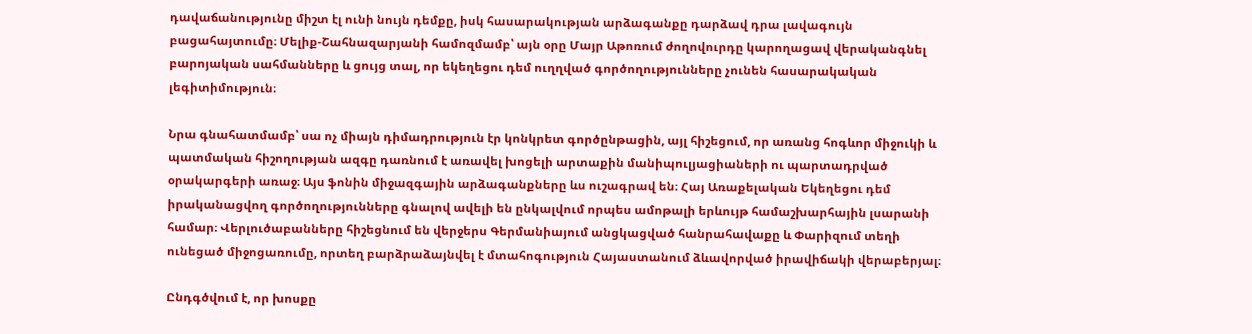դավաճանությունը միշտ էլ ունի նույն դեմքը, իսկ հասարակության արձագանքը դարձավ դրա լավագույն բացահայտումը։ Մելիք-Շահնազարյանի համոզմամբ՝ այն օրը Մայր Աթոռում ժողովուրդը կարողացավ վերականգնել բարոյական սահմանները և ցույց տալ, որ եկեղեցու դեմ ուղղված գործողությունները չունեն հասարակական լեգիտիմություն։

Նրա գնահատմամբ՝ սա ոչ միայն դիմադրություն էր կոնկրետ գործընթացին, այլ հիշեցում, որ առանց հոգևոր միջուկի և պատմական հիշողության ազգը դառնում է առավել խոցելի արտաքին մանիպուլյացիաների ու պարտադրված օրակարգերի առաջ։ Այս ֆոնին միջազգային արձագանքները ևս ուշագրավ են։ Հայ Առաքելական Եկեղեցու դեմ իրականացվող գործողությունները գնալով ավելի են ընկալվում որպես ամոթալի երևույթ համաշխարհային լսարանի համար։ Վերլուծաբանները հիշեցնում են վերջերս Գերմանիայում անցկացված հանրահավաքը և Փարիզում տեղի ունեցած միջոցառումը, որտեղ բարձրաձայնվել է մտահոգություն Հայաստանում ձևավորված իրավիճակի վերաբերյալ։

Ընդգծվում է, որ խոսքը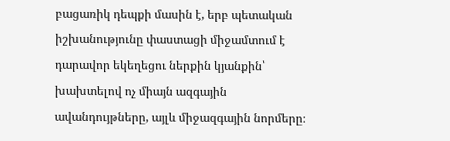բացառիկ դեպքի մասին է, երբ պետական իշխանությունը փաստացի միջամտում է դարավոր եկեղեցու ներքին կյանքին՝ խախտելով ոչ միայն ազգային ավանդույթները, այլև միջազգային նորմերը։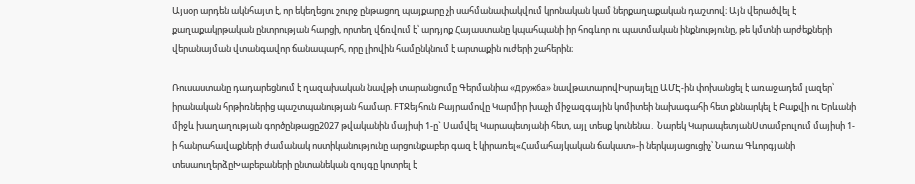Այսօր արդեն ակնհայտ է, որ եկեղեցու շուրջ ընթացող պայքարը չի սահմանափակվում կրոնական կամ ներքաղաքական դաշտով։ Այն վերածվել է քաղաքակրթական ընտրության հարցի, որտեղ վճռվում է՝ արդյոք Հայաստանը կպահպանի իր հոգևոր ու պատմական ինքնությունը, թե կմտնի արժեքների վերանայման վտանգավոր ճանապարհ, որը լիովին համընկնում է արտաքին ուժերի շահերին։

Ռուսաստանը դադարեցնում է ղազախական նավթի տարանցումը Գերմանիա «Дружба» նավթատարովԻսրայելը ԱՄԷ-ին փոխանցել է առաջադեմ լազեր՝ իրանական հրթիռներից պաշտպանության համար. FTՋեյհուն Բայրամովը Կարմիր խաչի միջազգային կոմիտեի նախագահի հետ քննարկել է Բաքվի ու Երևանի միջև խաղաղության գործընթացը2027 թվականին մայիսի 1-ը` Սամվել Կարապետյանի հետ, այլ տեսք կունենա․ Նարեկ ԿարապետյանՍտամբուլում մայիսի 1-ի հանրահավաքների ժամանակ ոստիկանությունը արցունքաբեր գազ է կիրառել«Համահայկական ճակատ»-ի ներկայացուցիչ՝ Նառա Գևորգյանի տեսաուղերձըԽաբեբաների ընտանեկան զույգը կոտրել է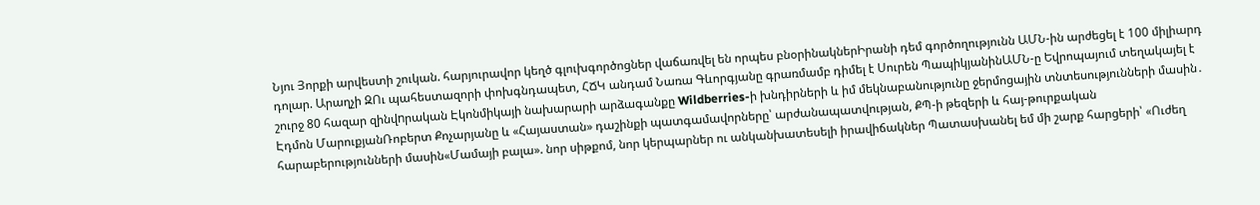Նյու Յորքի արվեստի շուկան. հարյուրավոր կեղծ գլուխգործոցներ վաճառվել են որպես բնօրինակներԻրանի դեմ գործողությունն ԱՄՆ-ին արժեցել է 100 միլիարդ դոլար. Արաղչի ԶՈւ պահեստազորի փոխգնդապետ, ՀՃԿ անդամ Նառա Գևորգյանը գրառմամբ դիմել է Սուրեն ՊապիկյանինԱՄՆ-ը Եվրոպայում տեղակայել է շուրջ 80 հազար զինվnրական Էկոնմիկայի նախարարի արձագանքը Wildberries-ի խնդիրների և իմ մեկնաբանությունը ջերմոցային տնտեսությունների մասին․ Էդմոն ՄարուքյանՌոբերտ Քոչարյանը և «Հայաստան» դաշինքի պատգամավորները՝ արժանապատվության, ՔՊ-ի թեզերի և հայ-թուրքական հարաբերությունների մասին«Մամայի բալա». նոր սիթքոմ, նոր կերպարներ ու անկանխատեսելի իրավիճակներ Պատասխանել եմ մի շարք հարցերի՝ «Ուժեղ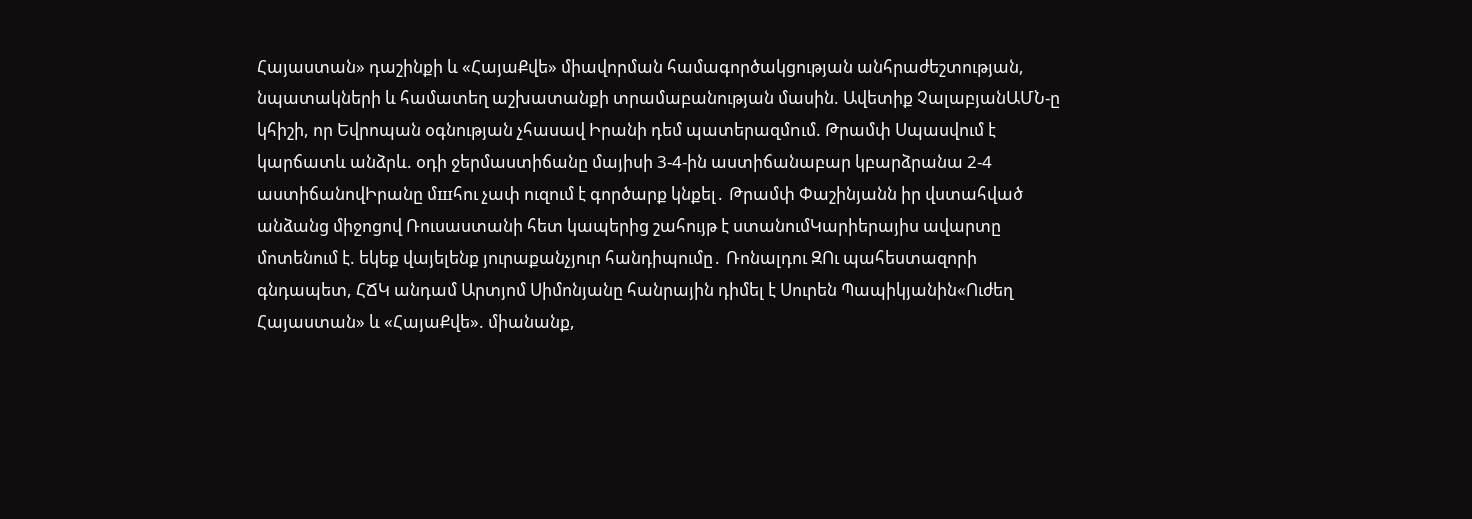Հայաստան» դաշինքի և «ՀայաՔվե» միավորման համագործակցության անհրաժեշտության, նպատակների և համատեղ աշխատանքի տրամաբանության մասին. Ավետիք ՉալաբյանԱՄՆ-ը կհիշի, որ Եվրոպան օգնության չհասավ Իրանի դեմ պատերազմnւմ. Թրամփ Սպասվում է կարճատև անձրև. օդի ջերմաստիճանը մայիսի 3-4-ին աստիճանաբար կբարձրանա 2-4 աստիճանովԻրանը մшհու չափ ուզում է գործարք կնքել․ Թրամփ Փաշինյանն իր վստահված անձանց միջոցով Ռուսաստանի հետ կապերից շահույթ է ստանումԿարիերայիս ավարտը մոտենում է. եկեք վայելենք յուրաքանչյուր հանդիպումը․ Ռոնալդու ԶՈւ պահեստազորի գնդապետ, ՀՃԿ անդամ Արտյոմ Սիմոնյանը հանրային դիմել է Սուրեն Պապիկյանին«Ուժեղ Հայաստան» և «ՀայաՔվե». միանանք,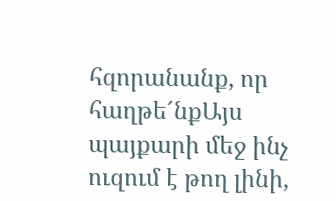հզորանանք, որ հաղթե´նքԱյս պայքարի մեջ ինչ ուզում է թող լինի,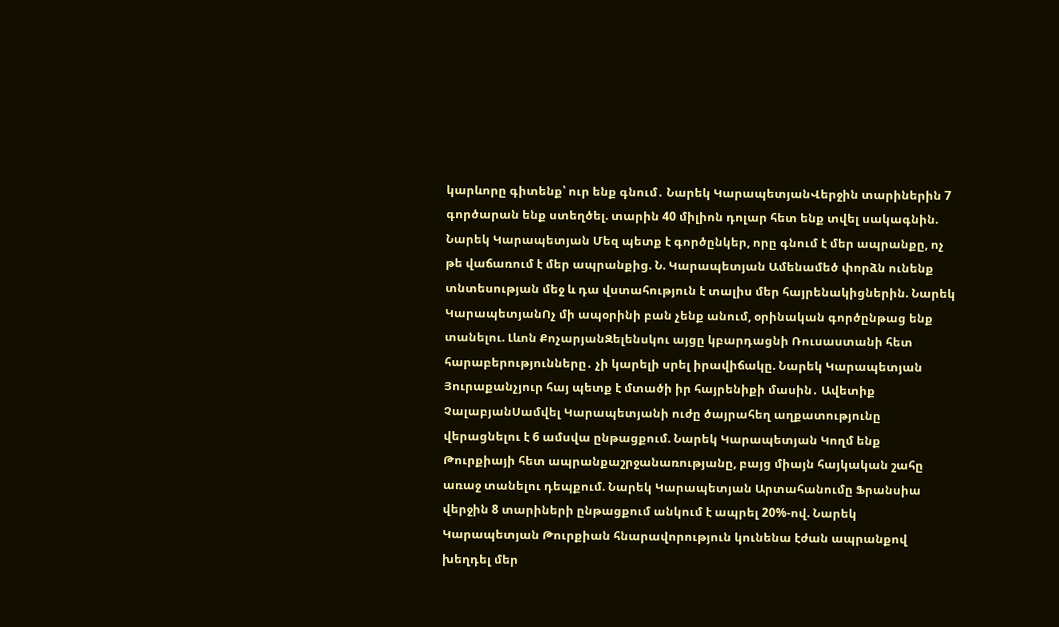կարևորը գիտենք՝ ուր ենք գնում․ Նարեկ ԿարապետյանՎերջին տարիներին 7 գործարան ենք ստեղծել. տարին 40 միլիոն դոլար հետ ենք տվել սակագնին. Նարեկ Կարապետյան Մեզ պետք է գործընկեր, որը գնում է մեր ապրանքը, ոչ թե վաճառում է մեր ապրանքից. Ն. Կարապետյան Ամենամեծ փորձն ունենք տնտեսության մեջ և դա վստահություն է տալիս մեր հայրենակիցներին. Նարեկ ԿարապետյանՈչ մի ապօրինի բան չենք անում, օրինական գործընթաց ենք տանելու. Լևոն ՔոչարյանԶելենսկու այցը կբարդացնի Ռուսաստանի հետ հարաբերությունները․ չի կարելի սրել իրավիճակը. Նարեկ Կարապետյան Յուրաքանչյուր հայ պետք է մտածի իր հայրենիքի մասին․ Ավետիք ՉալաբյանՍամվել Կարապետյանի ուժը ծայրահեղ աղքատությունը վերացնելու է 6 ամսվա ընթացքում. Նարեկ Կարապետյան Կողմ ենք Թուրքիայի հետ ապրանքաշրջանառությանը, բայց միայն հայկական շահը առաջ տանելու դեպքում. Նարեկ Կարապետյան Արտահանումը Ֆրանսիա վերջին 8 տարիների ընթացքում անկում է ապրել 20%-ով. Նարեկ Կարապետյան Թուրքիան հնարավորություն կունենա էժան ապրանքով խեղդել մեր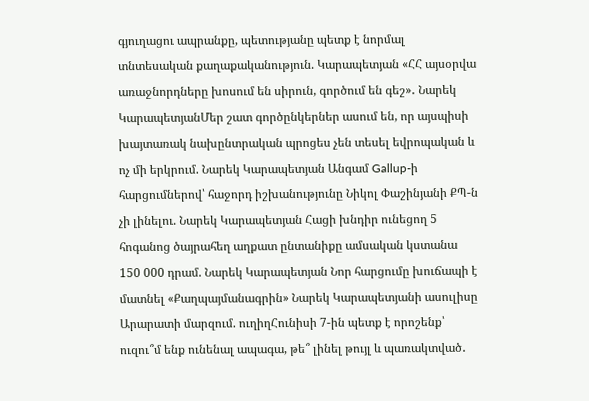գյուղացու ապրանքը, պետությանը պետք է նորմալ տնտեսական քաղաքականություն. Կարապետյան «ՀՀ այսօրվա առաջնորդները խոսում են սիրուն, գործում են գեշ»․ Նարեկ ԿարապետյանՄեր շատ գործընկերներ ասում են, որ այսպիսի խայտառակ նախընտրական պրոցես չեն տեսել եվրոպական և ոչ մի երկրում. Նարեկ Կարապետյան Անգամ Gallup-ի հարցումներով՝ հաջորդ իշխանությունը Նիկոլ Փաշինյանի ՔՊ-ն չի լինելու. Նարեկ Կարապետյան Հացի խնդիր ունեցող 5 հոգանոց ծայրահեղ աղքատ ընտանիքը ամսական կստանա 150 000 դրամ. Նարեկ Կարապետյան Նոր հարցումը խուճապի է մատնել «Քաղպայմանագրին» Նարեկ Կարապետյանի ասուլիսը Արարատի մարզում. ուղիղՀունիսի 7-ին պետք է որոշենք՝ ուզու՞մ ենք ունենալ ապագա, թե՞ լինել թույլ և պառակտված․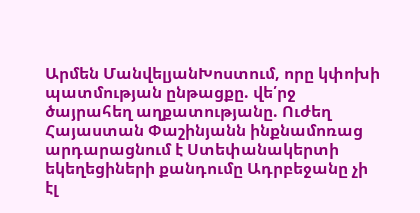Արմեն ՄանվելյանԽոստում, որը կփոխի պատմության ընթացքը. վե՛րջ ծայրահեղ աղքատությանը. Ուժեղ Հայաստան Փաշինյանն ինքնամոռաց արդարացնում է Ստեփանակերտի եկեղեցիների քանդումը Ադրբեջանը չի էլ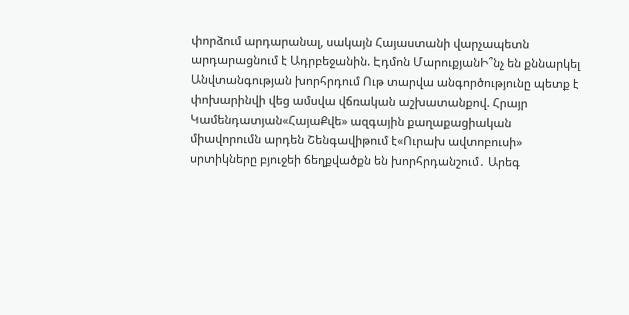փորձում արդարանալ, սակայն Հայաստանի վարչապետն արդարացնում է Ադրբեջանին. Էդմոն ՄարուքյանԻ՞նչ են քննարկել Անվտանգության խորհրդում Ութ տարվա անգործությունը պետք է փոխարինվի վեց ամսվա վճռական աշխատանքով. Հրայր Կամենդատյան«ՀայաՔվե» ազգային քաղաքացիական միավորումն արդեն Շենգավիթում է«Ուրախ ավտոբուսի» սրտիկները բյուջեի ճեղքվածքն են խորհրդանշում․ Արեգ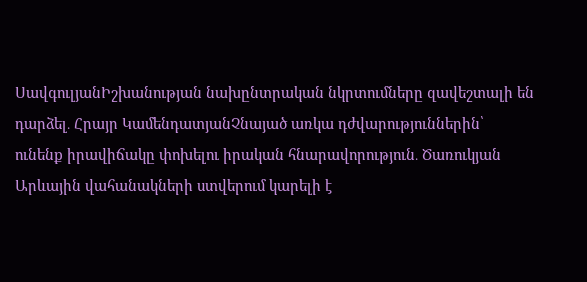ՍավգուլյանԻշխանության նախընտրական նկրտումները զավեշտալի են դարձել․ Հրայր ԿամենդատյանՉնայած առկա դժվարություններին՝ ունենք իրավիճակը փոխելու իրական հնարավորություն․ Ծառուկյան Արևային վահանակների ստվերում կարելի է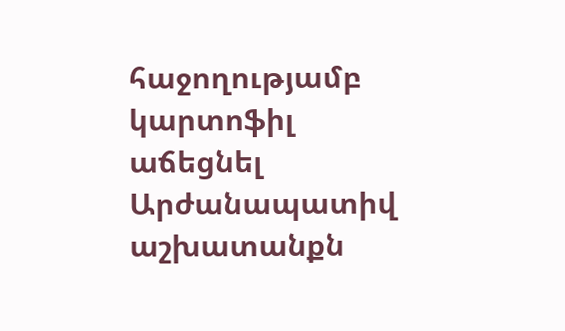հաջողությամբ կարտոֆիլ աճեցնել Արժանապատիվ աշխատանքն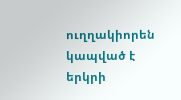ուղղակիորեն կապված է երկրի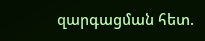զարգացման հետ.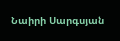Նաիրի Սարգսյան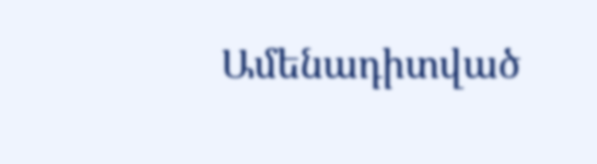Ամենադիտված